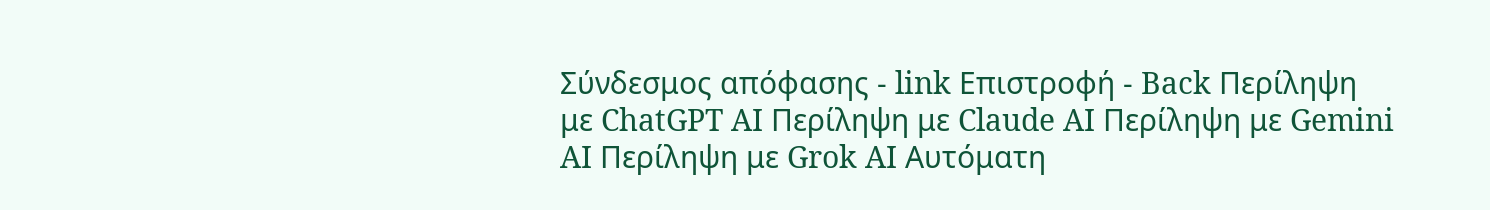Σύνδεσμος απόφασης - link Επιστροφή - Back Περίληψη με ChatGPT AI Περίληψη με Claude AI Περίληψη με Gemini AI Περίληψη με Grok AI Αυτόματη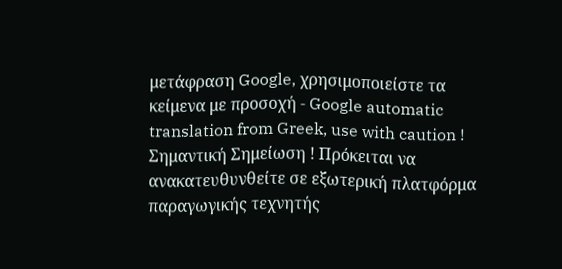μετάφραση Google, χρησιμοποιείστε τα κείμενα με προσοχή - Google automatic translation from Greek, use with caution ! Σημαντική Σημείωση ! Πρόκειται να ανακατευθυνθείτε σε εξωτερική πλατφόρμα παραγωγικής τεχνητής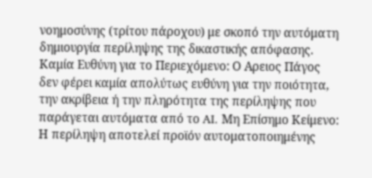νοημοσύνης (τρίτου πάροχου) με σκοπό την αυτόματη δημιουργία περίληψης της δικαστικής απόφασης. Καμία Ευθύνη για το Περιεχόμενο: Ο Αρειος Πάγος δεν φέρει καμία απολύτως ευθύνη για την ποιότητα, την ακρίβεια ή την πληρότητα της περίληψης που παράγεται αυτόματα από το AI. Μη Επίσημο Κείμενο: Η περίληψη αποτελεί προϊόν αυτοματοποιημένης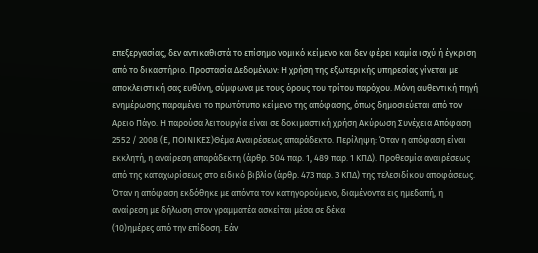επεξεργασίας, δεν αντικαθιστά το επίσημο νομικό κείμενο και δεν φέρει καμία ισχύ ή έγκριση από το δικαστήριο. Προστασία Δεδομένων: Η χρήση της εξωτερικής υπηρεσίας γίνεται με αποκλειστική σας ευθύνη, σύμφωνα με τους όρους του τρίτου παρόχου. Μόνη αυθεντική πηγή ενημέρωσης παραμένει το πρωτότυπο κείμενο της απόφασης, όπως δημοσιεύεται από τον Αρειο Πάγο. Η παρούσα λειτουργία είναι σε δοκιμαστική χρήση Ακύρωση Συνέχεια Απόφαση 2552 / 2008 (Ε, ΠΟΙΝΙΚΕΣ)Θέμα Αναιρέσεως απαράδεκτο. Περίληψη: Όταν η απόφαση είναι εκκλητή, η αναίρεση απαράδεκτη (άρθρ. 504 παρ. 1, 489 παρ. 1 ΚΠΔ). Προθεσμία αναιρέσεως από της καταχωρίσεως στο ειδικό βιβλίο (άρθρ. 473 παρ. 3 ΚΠΔ) της τελεσιδίκου αποφάσεως. Όταν η απόφαση εκδόθηκε με απόντα τον κατηγορούμενο, διαμένοντα εις ημεδαπή, η αναίρεση με δήλωση στον γραμματέα ασκείται μέσα σε δέκα
(10)ημέρες από την επίδοση. Εάν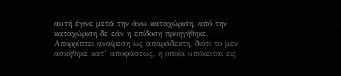αυτή έγινε μετά την άνω καταχώριση, από την καταχώριση δε εάν η επίδοση προηγήθηκε. Απορρίπτει αναίρεση ως απαράδεκτη, διότι το μεν ασκήθηκε κατ’ αποφάσεως, η οποία υπόκειται εις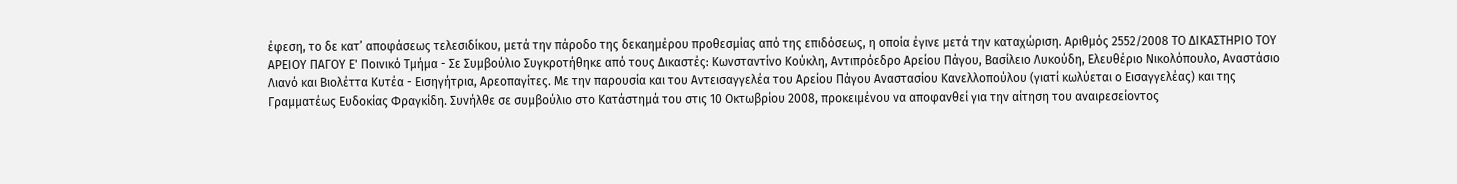έφεση, το δε κατ’ αποφάσεως τελεσιδίκου, μετά την πάροδο της δεκαημέρου προθεσμίας από της επιδόσεως, η οποία έγινε μετά την καταχώριση. Αριθμός 2552/2008 ΤΟ ΔΙΚΑΣΤΗΡΙΟ ΤΟΥ ΑΡΕΙΟΥ ΠΑΓΟΥ Ε' Ποινικό Τμήμα - Σε Συμβούλιο Συγκροτήθηκε από τους Δικαστές: Κωνσταντίνο Κούκλη, Αντιπρόεδρο Αρείου Πάγου, Βασίλειο Λυκούδη, Ελευθέριο Νικολόπουλο, Αναστάσιο Λιανό και Βιολέττα Κυτέα - Εισηγήτρια, Αρεοπαγίτες. Με την παρουσία και του Αντεισαγγελέα του Αρείου Πάγου Αναστασίου Κανελλοπούλου (γιατί κωλύεται ο Εισαγγελέας) και της Γραμματέως Ευδοκίας Φραγκίδη. Συνήλθε σε συμβούλιο στο Κατάστημά του στις 10 Οκτωβρίου 2008, προκειμένου να αποφανθεί για την αίτηση του αναιρεσείοντος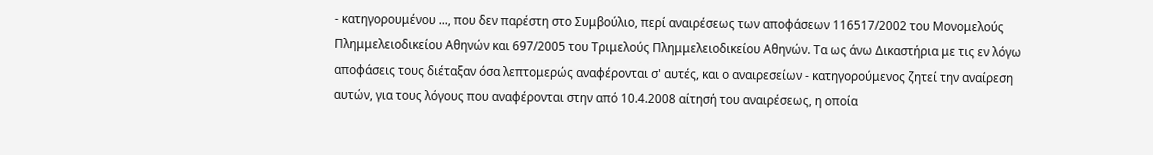- κατηγορουμένου ..., που δεν παρέστη στο Συμβούλιο, περί αναιρέσεως των αποφάσεων 116517/2002 του Μονομελούς Πλημμελειοδικείου Αθηνών και 697/2005 του Τριμελούς Πλημμελειοδικείου Αθηνών. Τα ως άνω Δικαστήρια με τις εν λόγω αποφάσεις τους διέταξαν όσα λεπτομερώς αναφέρονται σ' αυτές, και ο αναιρεσείων - κατηγορούμενος ζητεί την αναίρεση αυτών, για τους λόγους που αναφέρονται στην από 10.4.2008 αίτησή του αναιρέσεως, η οποία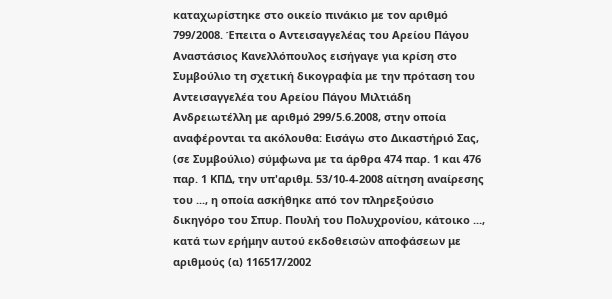καταχωρίστηκε στο οικείο πινάκιο με τον αριθμό 799/2008. Έπειτα ο Αντεισαγγελέας του Αρείου Πάγου Αναστάσιος Κανελλόπουλος εισήγαγε για κρίση στο Συμβούλιο τη σχετική δικογραφία με την πρόταση του Αντεισαγγελέα του Αρείου Πάγου Μιλτιάδη Ανδρειωτέλλη με αριθμό 299/5.6.2008, στην οποία αναφέρονται τα ακόλουθα: Εισάγω στο Δικαστήριό Σας, (σε Συμβούλιο) σύμφωνα με τα άρθρα 474 παρ. 1 και 476 παρ. 1 ΚΠΔ, την υπ'αριθμ. 53/10-4-2008 αίτηση αναίρεσης του ..., η οποία ασκήθηκε από τον πληρεξούσιο δικηγόρο του Σπυρ. Πουλή του Πολυχρονίου, κάτοικο ..., κατά των ερήμην αυτού εκδοθεισών αποφάσεων με αριθμούς (α) 116517/2002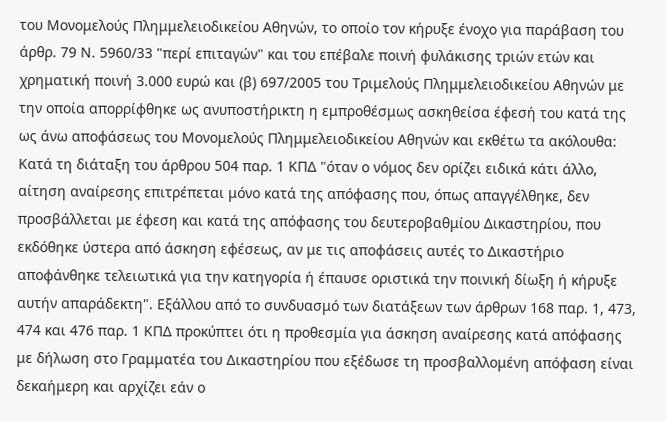του Μονομελούς Πλημμελειοδικείου Αθηνών, το οποίο τον κήρυξε ένοχο για παράβαση του άρθρ. 79 Ν. 5960/33 "περί επιταγών" και του επέβαλε ποινή φυλάκισης τριών ετών και χρηματική ποινή 3.000 ευρώ και (β) 697/2005 του Τριμελούς Πλημμελειοδικείου Αθηνών με την οποία απορρίφθηκε ως ανυποστήρικτη η εμπροθέσμως ασκηθείσα έφεσή του κατά της ως άνω αποφάσεως του Μονομελούς Πλημμελειοδικείου Αθηνών και εκθέτω τα ακόλουθα: Κατά τη διάταξη του άρθρου 504 παρ. 1 ΚΠΔ "όταν ο νόμος δεν ορίζει ειδικά κάτι άλλο, αίτηση αναίρεσης επιτρέπεται μόνο κατά της απόφασης που, όπως απαγγέλθηκε, δεν προσβάλλεται με έφεση και κατά της απόφασης του δευτεροβαθμίου Δικαστηρίου, που εκδόθηκε ύστερα από άσκηση εφέσεως, αν με τις αποφάσεις αυτές το Δικαστήριο αποφάνθηκε τελειωτικά για την κατηγορία ή έπαυσε οριστικά την ποινική δίωξη ή κήρυξε αυτήν απαράδεκτη". Εξάλλου από το συνδυασμό των διατάξεων των άρθρων 168 παρ. 1, 473, 474 και 476 παρ. 1 ΚΠΔ προκύπτει ότι η προθεσμία για άσκηση αναίρεσης κατά απόφασης με δήλωση στο Γραμματέα του Δικαστηρίου που εξέδωσε τη προσβαλλομένη απόφαση είναι δεκαήμερη και αρχίζει εάν ο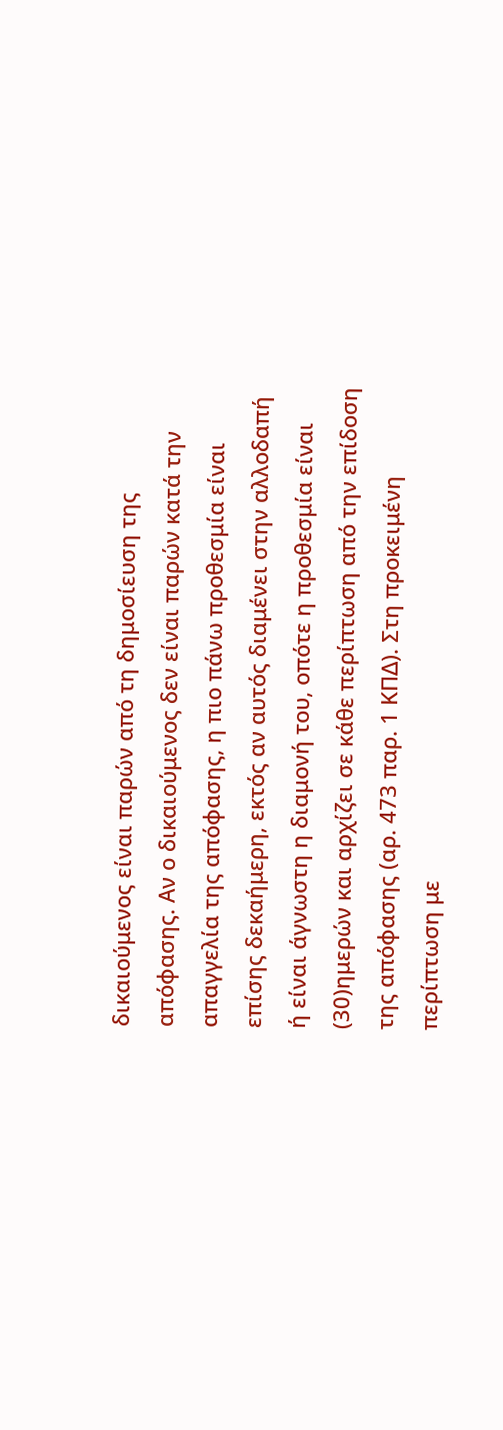δικαιούμενος είναι παρών από τη δημοσίευση της απόφασης. Αν ο δικαιούμενος δεν είναι παρών κατά την απαγγελία της απόφασης, η πιο πάνω προθεσμία είναι επίσης δεκαήμερη, εκτός αν αυτός διαμένει στην αλλοδαπή ή είναι άγνωστη η διαμονή του, οπότε η προθεσμία είναι
(30)ημερών και αρχίζει σε κάθε περίπτωση από την επίδοση της απόφασης (αρ. 473 παρ. 1 ΚΠΔ). Στη προκειμένη περίπτωση με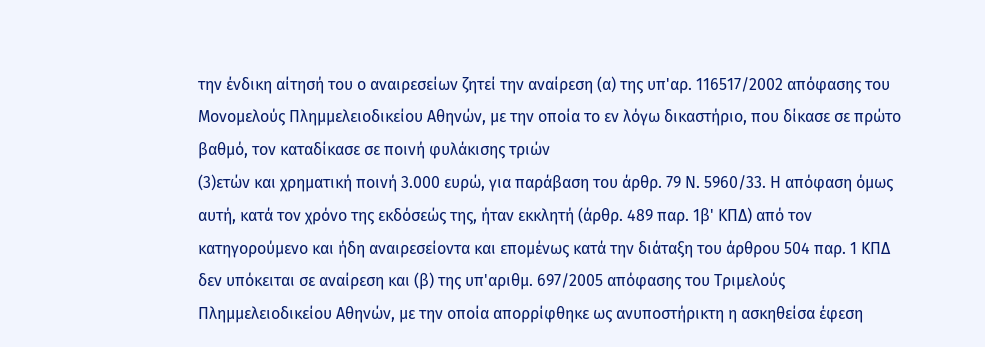την ένδικη αίτησή του ο αναιρεσείων ζητεί την αναίρεση (α) της υπ'αρ. 116517/2002 απόφασης του Μονομελούς Πλημμελειοδικείου Αθηνών, με την οποία το εν λόγω δικαστήριο, που δίκασε σε πρώτο βαθμό, τον καταδίκασε σε ποινή φυλάκισης τριών
(3)ετών και χρηματική ποινή 3.000 ευρώ, για παράβαση του άρθρ. 79 Ν. 5960/33. Η απόφαση όμως αυτή, κατά τον χρόνο της εκδόσεώς της, ήταν εκκλητή (άρθρ. 489 παρ. 1β' ΚΠΔ) από τον κατηγορούμενο και ήδη αναιρεσείοντα και επομένως κατά την διάταξη του άρθρου 504 παρ. 1 ΚΠΔ δεν υπόκειται σε αναίρεση και (β) της υπ'αριθμ. 697/2005 απόφασης του Τριμελούς Πλημμελειοδικείου Αθηνών, με την οποία απορρίφθηκε ως ανυποστήρικτη η ασκηθείσα έφεση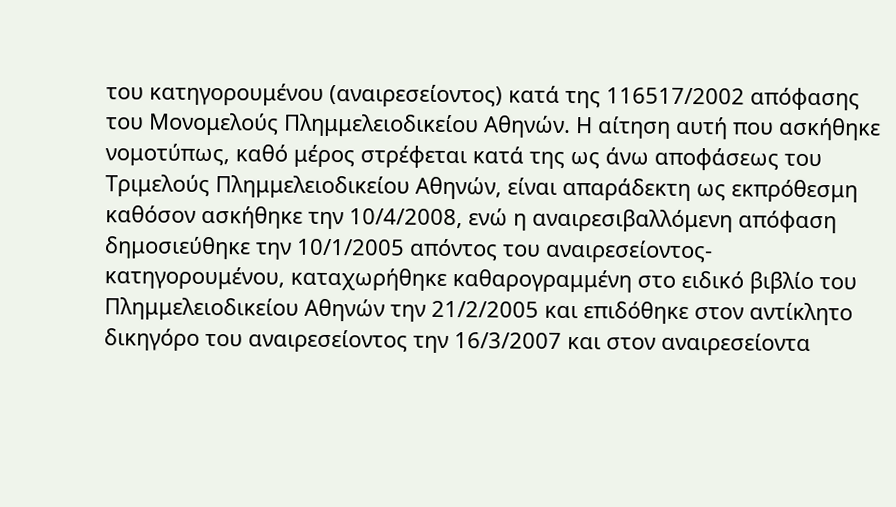του κατηγορουμένου (αναιρεσείοντος) κατά της 116517/2002 απόφασης του Μονομελούς Πλημμελειοδικείου Αθηνών. Η αίτηση αυτή που ασκήθηκε νομοτύπως, καθό μέρος στρέφεται κατά της ως άνω αποφάσεως του Τριμελούς Πλημμελειοδικείου Αθηνών, είναι απαράδεκτη ως εκπρόθεσμη καθόσον ασκήθηκε την 10/4/2008, ενώ η αναιρεσιβαλλόμενη απόφαση δημοσιεύθηκε την 10/1/2005 απόντος του αναιρεσείοντος-κατηγορουμένου, καταχωρήθηκε καθαρογραμμένη στο ειδικό βιβλίο του Πλημμελειοδικείου Αθηνών την 21/2/2005 και επιδόθηκε στον αντίκλητο δικηγόρο του αναιρεσείοντος την 16/3/2007 και στον αναιρεσείοντα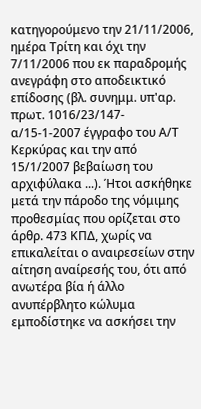κατηγορούμενο την 21/11/2006, ημέρα Τρίτη και όχι την 7/11/2006 που εκ παραδρομής ανεγράφη στο αποδεικτικό επίδοσης (βλ. συνημμ. υπ'αρ. πρωτ. 1016/23/147-α/15-1-2007 έγγραφο του Α/Τ Κερκύρας και την από 15/1/2007 βεβαίωση του αρχιφύλακα ...). Ήτοι ασκήθηκε μετά την πάροδο της νόμιμης προθεσμίας που ορίζεται στο άρθρ. 473 ΚΠΔ, χωρίς να επικαλείται ο αναιρεσείων στην αίτηση αναίρεσής του, ότι από ανωτέρα βία ή άλλο ανυπέρβλητο κώλυμα εμποδίστηκε να ασκήσει την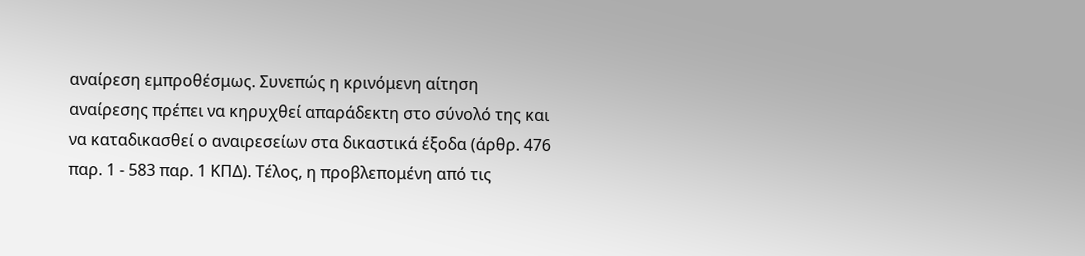αναίρεση εμπροθέσμως. Συνεπώς η κρινόμενη αίτηση αναίρεσης πρέπει να κηρυχθεί απαράδεκτη στο σύνολό της και να καταδικασθεί ο αναιρεσείων στα δικαστικά έξοδα (άρθρ. 476 παρ. 1 - 583 παρ. 1 ΚΠΔ). Τέλος, η προβλεπομένη από τις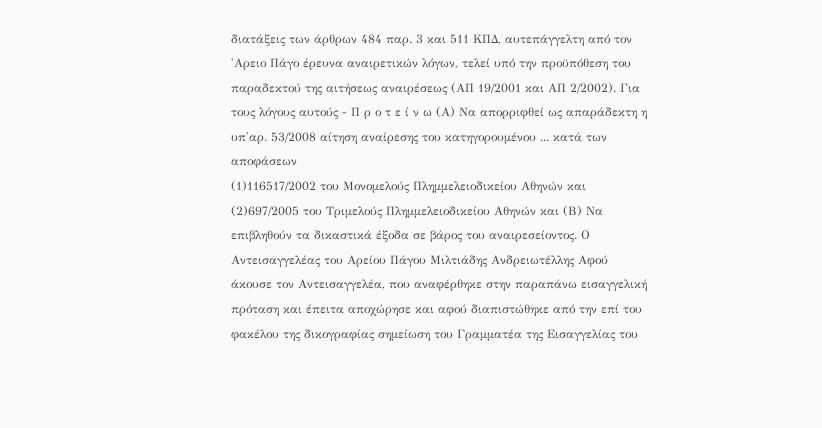διατάξεις των άρθρων 484 παρ. 3 και 511 ΚΠΔ, αυτεπάγγελτη από τον 'Αρειο Πάγο έρευνα αναιρετικών λόγων, τελεί υπό την προϋπόθεση του παραδεκτού της αιτήσεως αναιρέσεως (ΑΠ 19/2001 και ΑΠ 2/2002). Για τους λόγους αυτούς - Π ρ ο τ ε ί ν ω (Α) Να απορριφθεί ως απαράδεκτη η υπ'αρ. 53/2008 αίτηση αναίρεσης του κατηγορουμένου ... κατά των αποφάσεων
(1)116517/2002 του Μονομελούς Πλημμελειοδικείου Αθηνών και
(2)697/2005 του Τριμελούς Πλημμελειοδικείου Αθηνών και (Β) Να επιβληθούν τα δικαστικά έξοδα σε βάρος του αναιρεσείοντος. Ο Αντεισαγγελέας του Αρείου Πάγου Μιλτιάδης Ανδρειωτέλλης Αφού άκουσε τον Αντεισαγγελέα, που αναφέρθηκε στην παραπάνω εισαγγελική πρόταση και έπειτα αποχώρησε και αφού διαπιστώθηκε από την επί του φακέλου της δικογραφίας σημείωση του Γραμματέα της Εισαγγελίας του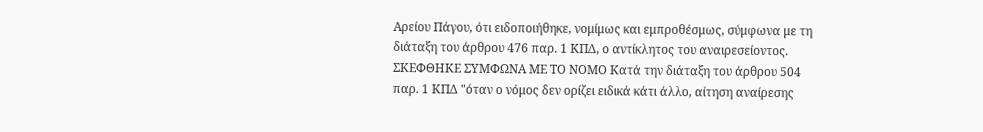Αρείου Πάγου, ότι ειδοποιήθηκε, νομίμως και εμπροθέσμως, σύμφωνα με τη διάταξη του άρθρου 476 παρ. 1 ΚΠΔ, ο αντίκλητος του αναιρεσείοντος. ΣΚΕΦΘΗΚΕ ΣΥΜΦΩΝΑ ΜΕ ΤΟ ΝΟΜΟ Κατά την διάταξη του άρθρου 504 παρ. 1 ΚΠΔ "όταν ο νόμος δεν ορίζει ειδικά κάτι άλλο, αίτηση αναίρεσης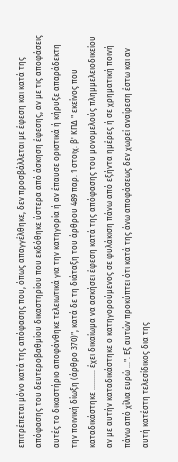επιτρέπεται μόνο κατά της απόφασης που, όπως απαγγέλθηκε, δεν προσβάλλεται με έφεση και κατά της απόφασης του δευτεροβαθμίου δικαστηρίου που εκδόθηκε ύστερα από άσκηση έφεσης, αν με τις αποφάσεις αυτές το δικαστήριο αποφάνθηκε τελειωτικά για την κατηγορία ή αν έπαυσε οριστικά ή κήρυξε απαράδεκτη την ποινική δίωξη (άρθρο 370)", κατά δε τη διάταξη του άρθρου 489 παρ. 1 στοιχ. β' ΚΠΔ " εκείνος που καταδικάστηκε .......... έχει δικαίωμα να ασκήσει έφεση κατά της απόφασης του μονομελούς πλημμελειοδικείου αν με αυτήν καταδικάστηκε ο κατηγορούμενος σε φυλάκιση πάνω από εξήντα ημέρες ή σε χρηματική ποινή πάνω από χίλια ευρώ ...". Εξ αυτών προκύπτει ότι κατά της άνω αποφάσεως δεν χωρεί αναίρεση έστω και αν αυτή κατέστη τελεσίδικος δια της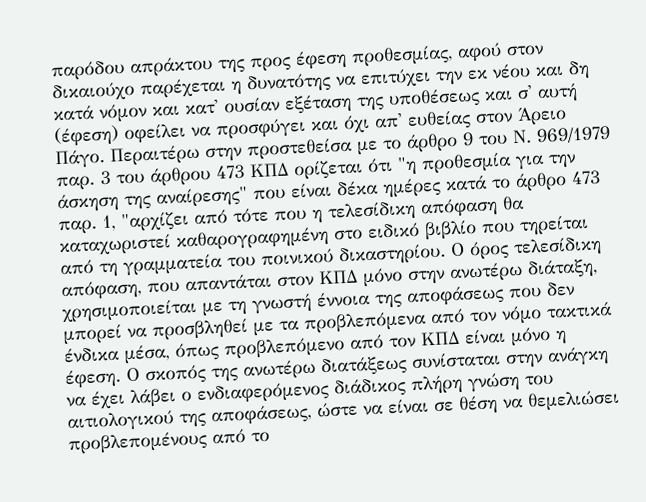παρόδου απράκτου της προς έφεση προθεσμίας, αφού στον δικαιούχο παρέχεται η δυνατότης να επιτύχει την εκ νέου και δη κατά νόμον και κατ' ουσίαν εξέταση της υποθέσεως και σ' αυτή (έφεση) οφείλει να προσφύγει και όχι απ' ευθείας στον Άρειο Πάγο. Περαιτέρω στην προστεθείσα με το άρθρο 9 του Ν. 969/1979 παρ. 3 του άρθρου 473 ΚΠΔ ορίζεται ότι "η προθεσμία για την άσκηση της αναίρεσης" που είναι δέκα ημέρες κατά το άρθρο 473 παρ. 1, "αρχίζει από τότε που η τελεσίδικη απόφαση θα καταχωριστεί καθαρογραφημένη στο ειδικό βιβλίο που τηρείται από τη γραμματεία του ποινικού δικαστηρίου. Ο όρος τελεσίδικη απόφαση, που απαντάται στον ΚΠΔ μόνο στην ανωτέρω διάταξη, χρησιμοποιείται με τη γνωστή έννοια της αποφάσεως που δεν μπορεί να προσβληθεί με τα προβλεπόμενα από τον νόμο τακτικά ένδικα μέσα, όπως προβλεπόμενο από τον ΚΠΔ είναι μόνο η έφεση. Ο σκοπός της ανωτέρω διατάξεως συνίσταται στην ανάγκη να έχει λάβει ο ενδιαφερόμενος διάδικος πλήρη γνώση του αιτιολογικού της αποφάσεως, ώστε να είναι σε θέση να θεμελιώσει προβλεπομένους από το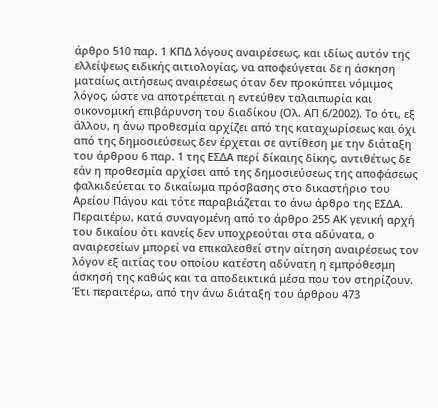άρθρο 510 παρ. 1 ΚΠΔ λόγους αναιρέσεως, και ιδίως αυτόν της ελλείψεως ειδικής αιτιολογίας, να αποφεύγεται δε η άσκηση ματαίως αιτήσεως αναιρέσεως όταν δεν προκύπτει νόμιμος λόγος, ώστε να αποτρέπεται η εντεύθεν ταλαιπωρία και οικονομική επιβάρυνση του διαδίκου (Ολ. ΑΠ 6/2002). Το ότι, εξ άλλου, η άνω προθεσμία αρχίζει από της καταχωρίσεως και όχι από της δημοσιεύσεως δεν έρχεται σε αντίθεση με την διάταξη του άρθρου 6 παρ. 1 της ΕΣΔΑ περί δίκαιης δίκης, αντιθέτως δε εάν η προθεσμία αρχίσει από της δημοσιεύσεως της αποφάσεως φαλκιδεύεται το δικαίωμα πρόσβασης στο δικαστήριο του Αρείου Πάγου και τότε παραβιάζεται το άνω άρθρο της ΕΣΔΑ. Περαιτέρω, κατά συναγομένη από το άρθρο 255 ΑΚ γενική αρχή του δικαίου ότι κανείς δεν υποχρεούται στα αδύνατα, ο αναιρεσείων μπορεί να επικαλεσθεί στην αίτηση αναιρέσεως τον λόγον εξ αιτίας του οποίου κατέστη αδύνατη η εμπρόθεσμη άσκησή της καθώς και τα αποδεικτικά μέσα που τον στηρίζουν. Έτι περαιτέρω, από την άνω διάταξη του άρθρου 473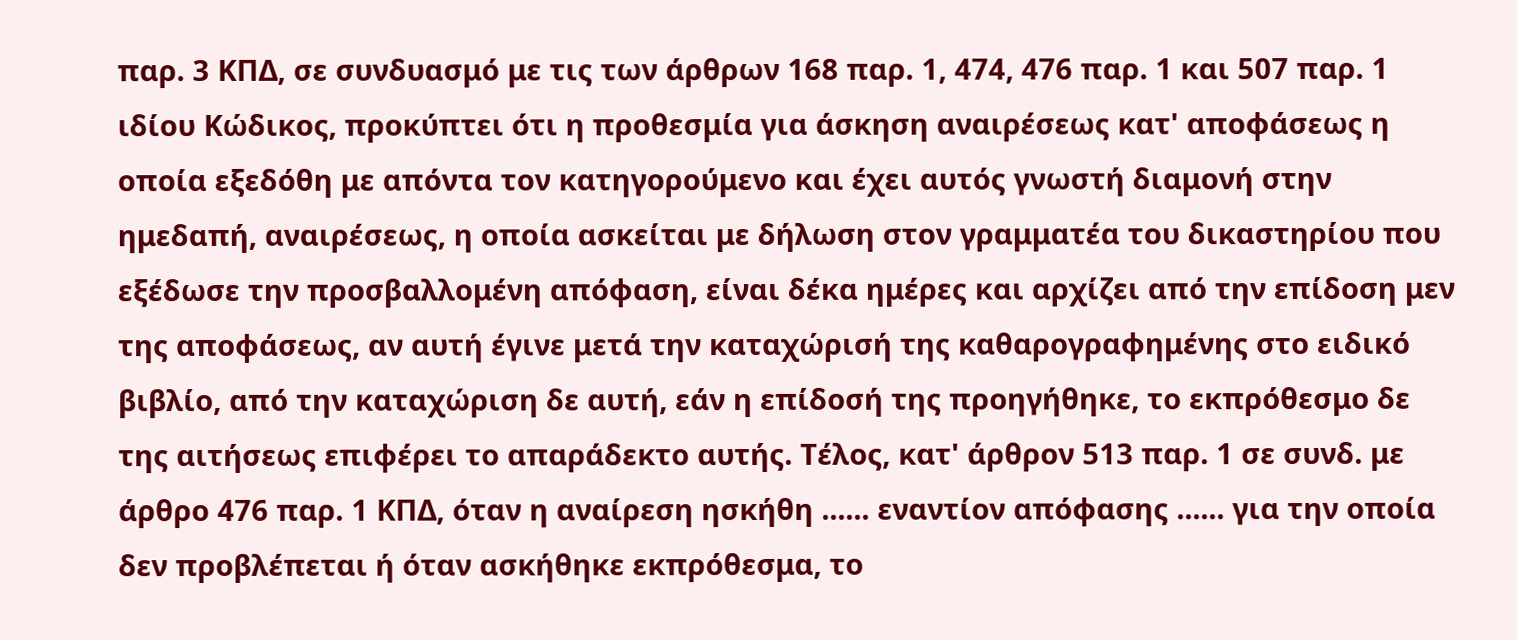παρ. 3 ΚΠΔ, σε συνδυασμό με τις των άρθρων 168 παρ. 1, 474, 476 παρ. 1 και 507 παρ. 1 ιδίου Κώδικος, προκύπτει ότι η προθεσμία για άσκηση αναιρέσεως κατ' αποφάσεως η οποία εξεδόθη με απόντα τον κατηγορούμενο και έχει αυτός γνωστή διαμονή στην ημεδαπή, αναιρέσεως, η οποία ασκείται με δήλωση στον γραμματέα του δικαστηρίου που εξέδωσε την προσβαλλομένη απόφαση, είναι δέκα ημέρες και αρχίζει από την επίδοση μεν της αποφάσεως, αν αυτή έγινε μετά την καταχώρισή της καθαρογραφημένης στο ειδικό βιβλίο, από την καταχώριση δε αυτή, εάν η επίδοσή της προηγήθηκε, το εκπρόθεσμο δε της αιτήσεως επιφέρει το απαράδεκτο αυτής. Τέλος, κατ' άρθρον 513 παρ. 1 σε συνδ. με άρθρο 476 παρ. 1 ΚΠΔ, όταν η αναίρεση ησκήθη ...... εναντίον απόφασης ...... για την οποία δεν προβλέπεται ή όταν ασκήθηκε εκπρόθεσμα, το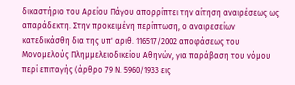δικαστήριο του Αρείου Πάγου απορρίπτει την αίτηση αναιρέσεως ως απαράδεκτη. Στην προκειμένη περίπτωση, ο αναιρεσείων κατεδικάσθη δια της υπ' αριθ. 116517/2002 αποφάσεως του Μονομελούς Πλημμελειοδικείου Αθηνών, για παράβαση του νόμου περί επιταγής (άρθρο 79 Ν. 5960/1933 εις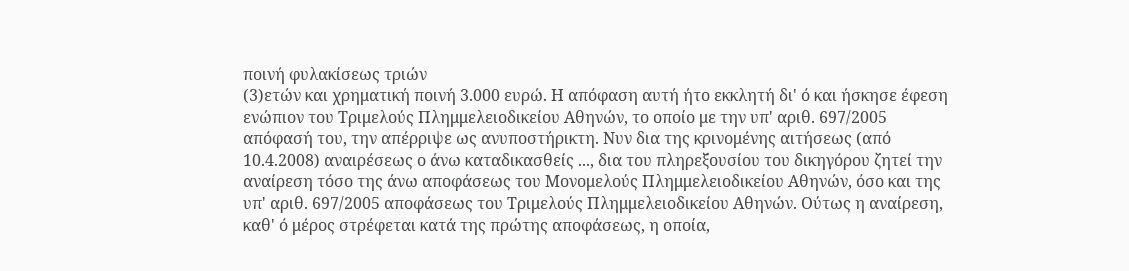ποινή φυλακίσεως τριών
(3)ετών και χρηματική ποινή 3.000 ευρώ. Η απόφαση αυτή ήτο εκκλητή δι' ό και ήσκησε έφεση ενώπιον του Τριμελούς Πλημμελειοδικείου Αθηνών, το οποίο με την υπ' αριθ. 697/2005 απόφασή του, την απέρριψε ως ανυποστήρικτη. Νυν δια της κρινομένης αιτήσεως (από 10.4.2008) αναιρέσεως ο άνω καταδικασθείς ..., δια του πληρεξουσίου του δικηγόρου ζητεί την αναίρεση τόσο της άνω αποφάσεως του Μονομελούς Πλημμελειοδικείου Αθηνών, όσο και της υπ' αριθ. 697/2005 αποφάσεως του Τριμελούς Πλημμελειοδικείου Αθηνών. Ούτως η αναίρεση, καθ' ό μέρος στρέφεται κατά της πρώτης αποφάσεως, η οποία,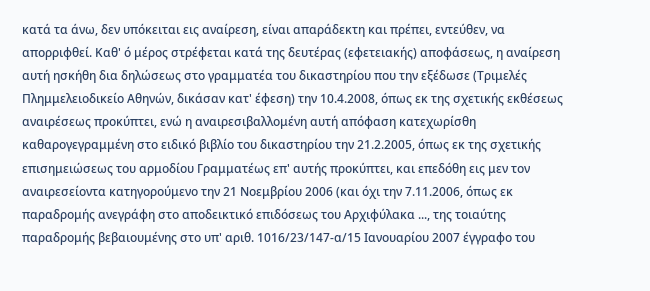κατά τα άνω, δεν υπόκειται εις αναίρεση, είναι απαράδεκτη και πρέπει, εντεύθεν, να απορριφθεί. Καθ' ό μέρος στρέφεται κατά της δευτέρας (εφετειακής) αποφάσεως, η αναίρεση αυτή ησκήθη δια δηλώσεως στο γραμματέα του δικαστηρίου που την εξέδωσε (Τριμελές Πλημμελειοδικείο Αθηνών, δικάσαν κατ' έφεση) την 10.4.2008, όπως εκ της σχετικής εκθέσεως αναιρέσεως προκύπτει, ενώ η αναιρεσιβαλλομένη αυτή απόφαση κατεχωρίσθη καθαρογεγραμμένη στο ειδικό βιβλίο του δικαστηρίου την 21.2.2005, όπως εκ της σχετικής επισημειώσεως του αρμοδίου Γραμματέως επ' αυτής προκύπτει, και επεδόθη εις μεν τον αναιρεσείοντα κατηγορούμενο την 21 Νοεμβρίου 2006 (και όχι την 7.11.2006, όπως εκ παραδρομής ανεγράφη στο αποδεικτικό επιδόσεως του Αρχιφύλακα ..., της τοιαύτης παραδρομής βεβαιουμένης στο υπ' αριθ. 1016/23/147-α/15 Ιανουαρίου 2007 έγγραφο του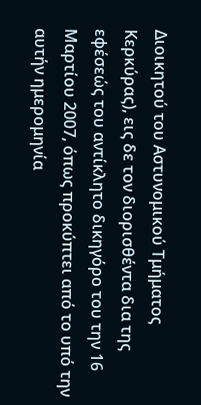Διοικητού του Αστυνομικού Τμήματος Κερκύρας), εις δε τον διορισθέντα δια της εφέσεώς του αντίκλητο δικηγόρο του την 16 Μαρτίου 2007, όπως προκύπτει από το υπό την αυτήν ημερομηνία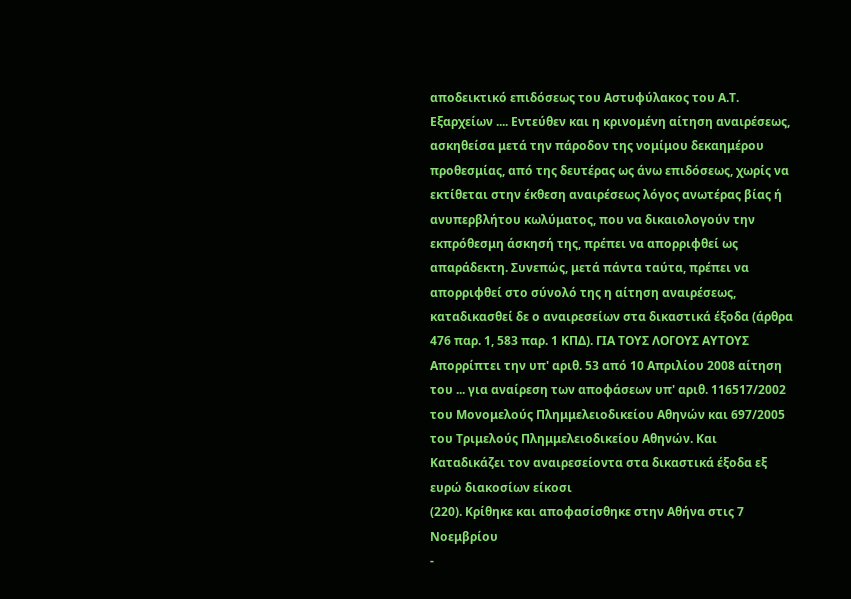αποδεικτικό επιδόσεως του Αστυφύλακος του Α.Τ. Εξαρχείων .... Εντεύθεν και η κρινομένη αίτηση αναιρέσεως, ασκηθείσα μετά την πάροδον της νομίμου δεκαημέρου προθεσμίας, από της δευτέρας ως άνω επιδόσεως, χωρίς να εκτίθεται στην έκθεση αναιρέσεως λόγος ανωτέρας βίας ή ανυπερβλήτου κωλύματος, που να δικαιολογούν την εκπρόθεσμη άσκησή της, πρέπει να απορριφθεί ως απαράδεκτη. Συνεπώς, μετά πάντα ταύτα, πρέπει να απορριφθεί στο σύνολό της η αίτηση αναιρέσεως, καταδικασθεί δε ο αναιρεσείων στα δικαστικά έξοδα (άρθρα 476 παρ. 1, 583 παρ. 1 ΚΠΔ). ΓΙΑ ΤΟΥΣ ΛΟΓΟΥΣ ΑΥΤΟΥΣ Απορρίπτει την υπ' αριθ. 53 από 10 Απριλίου 2008 αίτηση του ... για αναίρεση των αποφάσεων υπ' αριθ. 116517/2002 του Μονομελούς Πλημμελειοδικείου Αθηνών και 697/2005 του Τριμελούς Πλημμελειοδικείου Αθηνών. Και Καταδικάζει τον αναιρεσείοντα στα δικαστικά έξοδα εξ ευρώ διακοσίων είκοσι
(220). Κρίθηκε και αποφασίσθηκε στην Αθήνα στις 7 Νοεμβρίου
-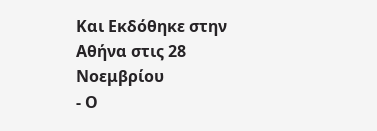Και Εκδόθηκε στην Αθήνα στις 28 Νοεμβρίου
- Ο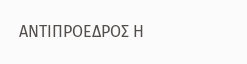ΑΝΤΙΠΡΟΕΔΡΟΣ Η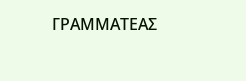ΓΡΑΜΜΑΤΕΑΣ